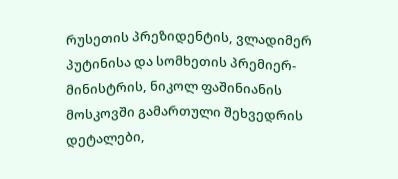რუსეთის პრეზიდენტის, ვლადიმერ პუტინისა და სომხეთის პრემიერ-მინისტრის, ნიკოლ ფაშინიანის მოსკოვში გამართული შეხვედრის დეტალები,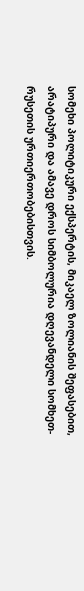სომეხი პოლიტიკური ექსპერტის, მიკაელ ზოლიანის შეფასებით, არატიპური და ამავე დროს სიმბოლურია დღევანდელი სომხეთ-რუსეთის ურთიერთობებისთვის.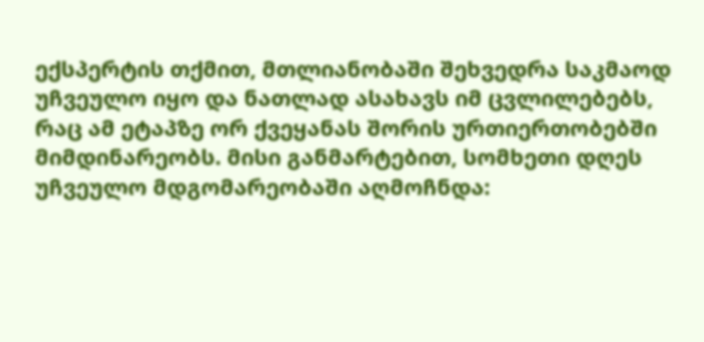ექსპერტის თქმით, მთლიანობაში შეხვედრა საკმაოდ უჩვეულო იყო და ნათლად ასახავს იმ ცვლილებებს, რაც ამ ეტაპზე ორ ქვეყანას შორის ურთიერთობებში მიმდინარეობს. მისი განმარტებით, სომხეთი დღეს უჩვეულო მდგომარეობაში აღმოჩნდა: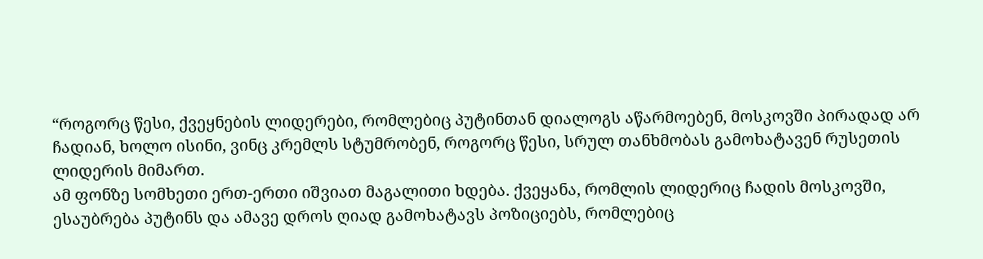“როგორც წესი, ქვეყნების ლიდერები, რომლებიც პუტინთან დიალოგს აწარმოებენ, მოსკოვში პირადად არ ჩადიან, ხოლო ისინი, ვინც კრემლს სტუმრობენ, როგორც წესი, სრულ თანხმობას გამოხატავენ რუსეთის ლიდერის მიმართ.
ამ ფონზე სომხეთი ერთ-ერთი იშვიათ მაგალითი ხდება. ქვეყანა, რომლის ლიდერიც ჩადის მოსკოვში, ესაუბრება პუტინს და ამავე დროს ღიად გამოხატავს პოზიციებს, რომლებიც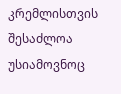კრემლისთვის შესაძლოა უსიამოვნოც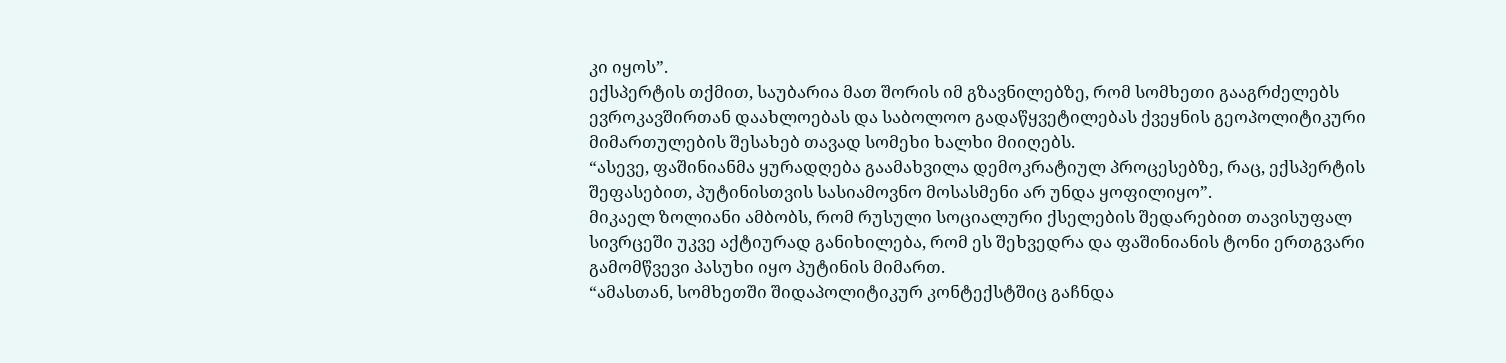კი იყოს”.
ექსპერტის თქმით, საუბარია მათ შორის იმ გზავნილებზე, რომ სომხეთი გააგრძელებს ევროკავშირთან დაახლოებას და საბოლოო გადაწყვეტილებას ქვეყნის გეოპოლიტიკური მიმართულების შესახებ თავად სომეხი ხალხი მიიღებს.
“ასევე, ფაშინიანმა ყურადღება გაამახვილა დემოკრატიულ პროცესებზე, რაც, ექსპერტის შეფასებით, პუტინისთვის სასიამოვნო მოსასმენი არ უნდა ყოფილიყო”.
მიკაელ ზოლიანი ამბობს, რომ რუსული სოციალური ქსელების შედარებით თავისუფალ სივრცეში უკვე აქტიურად განიხილება, რომ ეს შეხვედრა და ფაშინიანის ტონი ერთგვარი გამომწვევი პასუხი იყო პუტინის მიმართ.
“ამასთან, სომხეთში შიდაპოლიტიკურ კონტექსტშიც გაჩნდა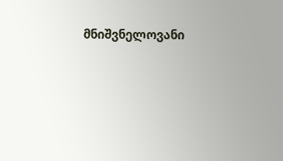მნიშვნელოვანი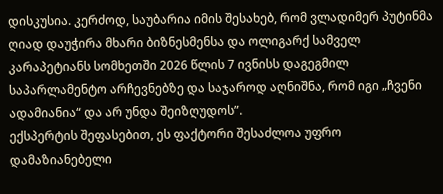დისკუსია. კერძოდ, საუბარია იმის შესახებ, რომ ვლადიმერ პუტინმა ღიად დაუჭირა მხარი ბიზნესმენსა და ოლიგარქ სამველ კარაპეტიანს სომხეთში 2026 წლის 7 ივნისს დაგეგმილ საპარლამენტო არჩევნებზე და საჯაროდ აღნიშნა, რომ იგი „ჩვენი ადამიანია“ და არ უნდა შეიზღუდოს”.
ექსპერტის შეფასებით, ეს ფაქტორი შესაძლოა უფრო დამაზიანებელი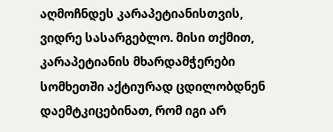აღმოჩნდეს კარაპეტიანისთვის, ვიდრე სასარგებლო. მისი თქმით, კარაპეტიანის მხარდამჭერები სომხეთში აქტიურად ცდილობდნენ დაემტკიცებინათ, რომ იგი არ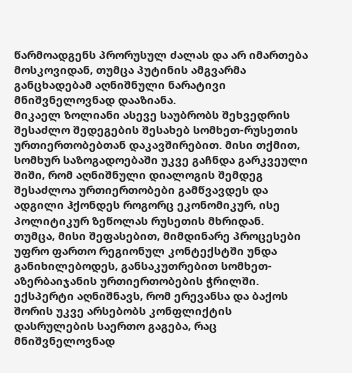წარმოადგენს პრორუსულ ძალას და არ იმართება მოსკოვიდან, თუმცა პუტინის ამგვარმა განცხადებამ აღნიშნული ნარატივი მნიშვნელოვნად დააზიანა.
მიკაელ ზოლიანი ასევე საუბრობს შეხვედრის შესაძლო შედეგების შესახებ სომხეთ-რუსეთის ურთიერთობებთან დაკავშირებით. მისი თქმით, სომხურ საზოგადოებაში უკვე გაჩნდა გარკვეული შიში, რომ აღნიშნული დიალოგის შემდეგ შესაძლოა ურთიერთობები გამწვავდეს და ადგილი ჰქონდეს როგორც ეკონომიკურ, ისე პოლიტიკურ ზეწოლას რუსეთის მხრიდან.
თუმცა, მისი შეფასებით, მიმდინარე პროცესები უფრო ფართო რეგიონულ კონტექსტში უნდა განიხილებოდეს, განსაკუთრებით სომხეთ-აზერბაიჯანის ურთიერთობების ჭრილში. ექსპერტი აღნიშნავს, რომ ერევანსა და ბაქოს შორის უკვე არსებობს კონფლიქტის დასრულების საერთო გაგება, რაც მნიშვნელოვნად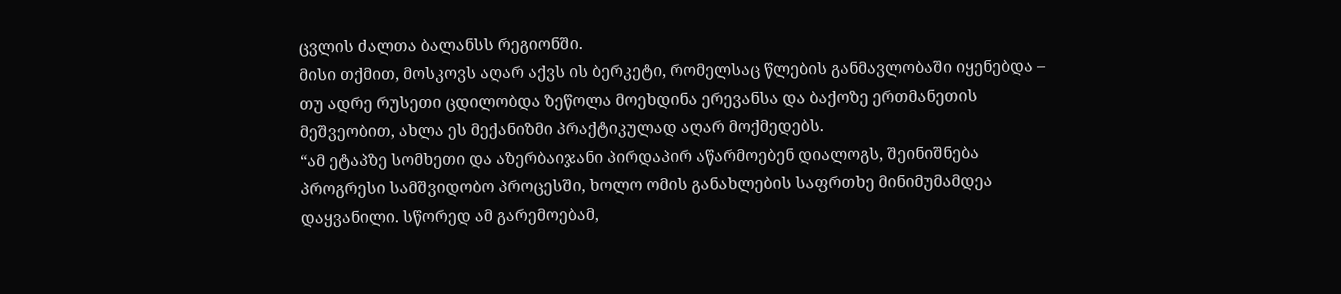ცვლის ძალთა ბალანსს რეგიონში.
მისი თქმით, მოსკოვს აღარ აქვს ის ბერკეტი, რომელსაც წლების განმავლობაში იყენებდა – თუ ადრე რუსეთი ცდილობდა ზეწოლა მოეხდინა ერევანსა და ბაქოზე ერთმანეთის მეშვეობით, ახლა ეს მექანიზმი პრაქტიკულად აღარ მოქმედებს.
“ამ ეტაპზე სომხეთი და აზერბაიჯანი პირდაპირ აწარმოებენ დიალოგს, შეინიშნება პროგრესი სამშვიდობო პროცესში, ხოლო ომის განახლების საფრთხე მინიმუმამდეა დაყვანილი. სწორედ ამ გარემოებამ,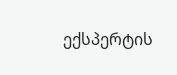ექსპერტის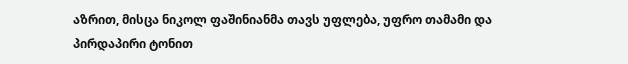აზრით, მისცა ნიკოლ ფაშინიანმა თავს უფლება, უფრო თამამი და პირდაპირი ტონით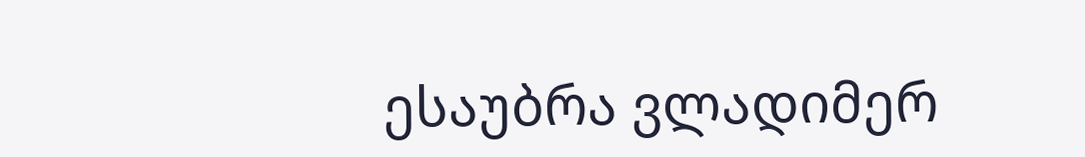ესაუბრა ვლადიმერ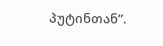პუტინთან”.